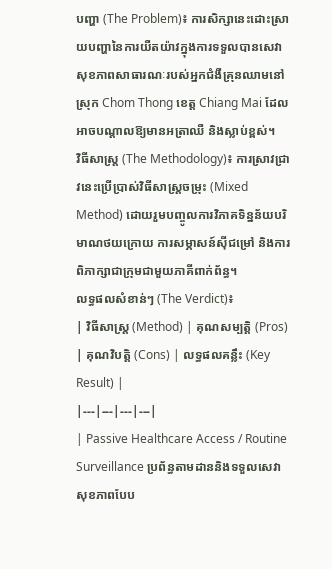បញ្ហា (The Problem)៖ ការសិក្សានេះដោះស្រាយបញ្ហានៃការយឺតយ៉ាវក្នុងការទទួលបានសេវាសុខភាពសាធារណៈរបស់អ្នកជំងឺគ្រុនឈាមនៅស្រុក Chom Thong ខេត្ត Chiang Mai ដែលអាចបណ្តាលឱ្យមានអត្រាឈឺ និងស្លាប់ខ្ពស់។
វិធីសាស្ត្រ (The Methodology)៖ ការស្រាវជ្រាវនេះប្រើប្រាស់វិធីសាស្ត្រចម្រុះ (Mixed Method) ដោយរួមបញ្ចូលការវិភាគទិន្នន័យបរិមាណថយក្រោយ ការសម្ភាសន៍ស៊ីជម្រៅ និងការពិភាក្សាជាក្រុមជាមួយភាគីពាក់ព័ន្ធ។
លទ្ធផលសំខាន់ៗ (The Verdict)៖
| វិធីសាស្ត្រ (Method) | គុណសម្បត្តិ (Pros) | គុណវិបត្តិ (Cons) | លទ្ធផលគន្លឹះ (Key Result) |
|---|---|---|---|
| Passive Healthcare Access / Routine Surveillance ប្រព័ន្ធតាមដាននិងទទួលសេវាសុខភាពបែប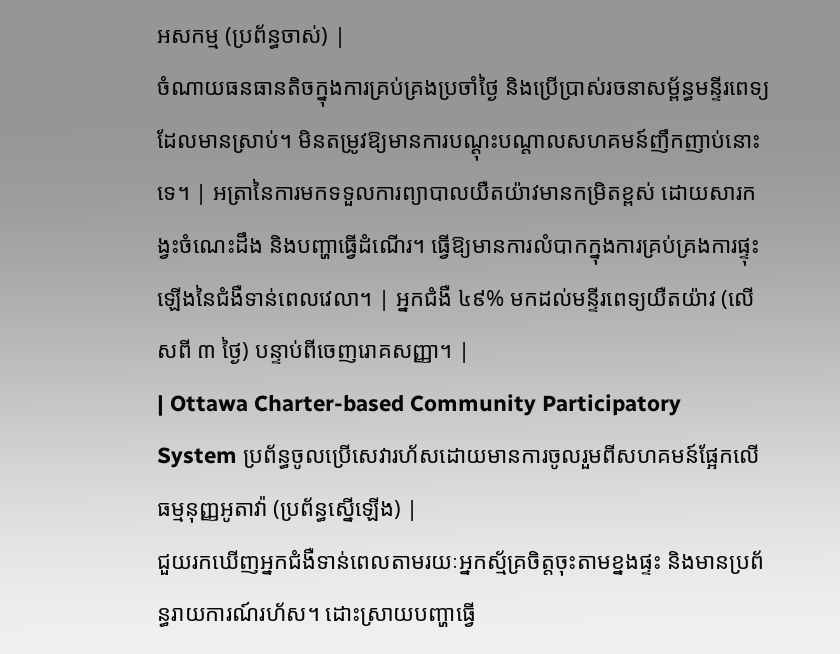អសកម្ម (ប្រព័ន្ធចាស់) |
ចំណាយធនធានតិចក្នុងការគ្រប់គ្រងប្រចាំថ្ងៃ និងប្រើប្រាស់រចនាសម្ព័ន្ធមន្ទីរពេទ្យដែលមានស្រាប់។ មិនតម្រូវឱ្យមានការបណ្តុះបណ្តាលសហគមន៍ញឹកញាប់នោះទេ។ | អត្រានៃការមកទទួលការព្យាបាលយឺតយ៉ាវមានកម្រិតខ្ពស់ ដោយសារកង្វះចំណេះដឹង និងបញ្ហាធ្វើដំណើរ។ ធ្វើឱ្យមានការលំបាកក្នុងការគ្រប់គ្រងការផ្ទុះឡើងនៃជំងឺទាន់ពេលវេលា។ | អ្នកជំងឺ ៤៩% មកដល់មន្ទីរពេទ្យយឺតយ៉ាវ (លើសពី ៣ ថ្ងៃ) បន្ទាប់ពីចេញរោគសញ្ញា។ |
| Ottawa Charter-based Community Participatory System ប្រព័ន្ធចូលប្រើសេវារហ័សដោយមានការចូលរួមពីសហគមន៍ផ្អែកលើធម្មនុញ្ញអូតាវ៉ា (ប្រព័ន្ធស្នើឡើង) |
ជួយរកឃើញអ្នកជំងឺទាន់ពេលតាមរយៈអ្នកស្ម័គ្រចិត្តចុះតាមខ្នងផ្ទះ និងមានប្រព័ន្ធរាយការណ៍រហ័ស។ ដោះស្រាយបញ្ហាធ្វើ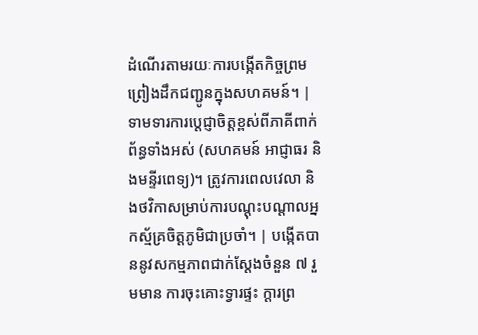ដំណើរតាមរយៈការបង្កើតកិច្ចព្រមព្រៀងដឹកជញ្ជូនក្នុងសហគមន៍។ | ទាមទារការប្តេជ្ញាចិត្តខ្ពស់ពីភាគីពាក់ព័ន្ធទាំងអស់ (សហគមន៍ អាជ្ញាធរ និងមន្ទីរពេទ្យ)។ ត្រូវការពេលវេលា និងថវិកាសម្រាប់ការបណ្តុះបណ្តាលអ្នកស្ម័គ្រចិត្តភូមិជាប្រចាំ។ | បង្កើតបាននូវសកម្មភាពជាក់ស្តែងចំនួន ៧ រួមមាន ការចុះគោះទ្វារផ្ទះ ក្តារព្រ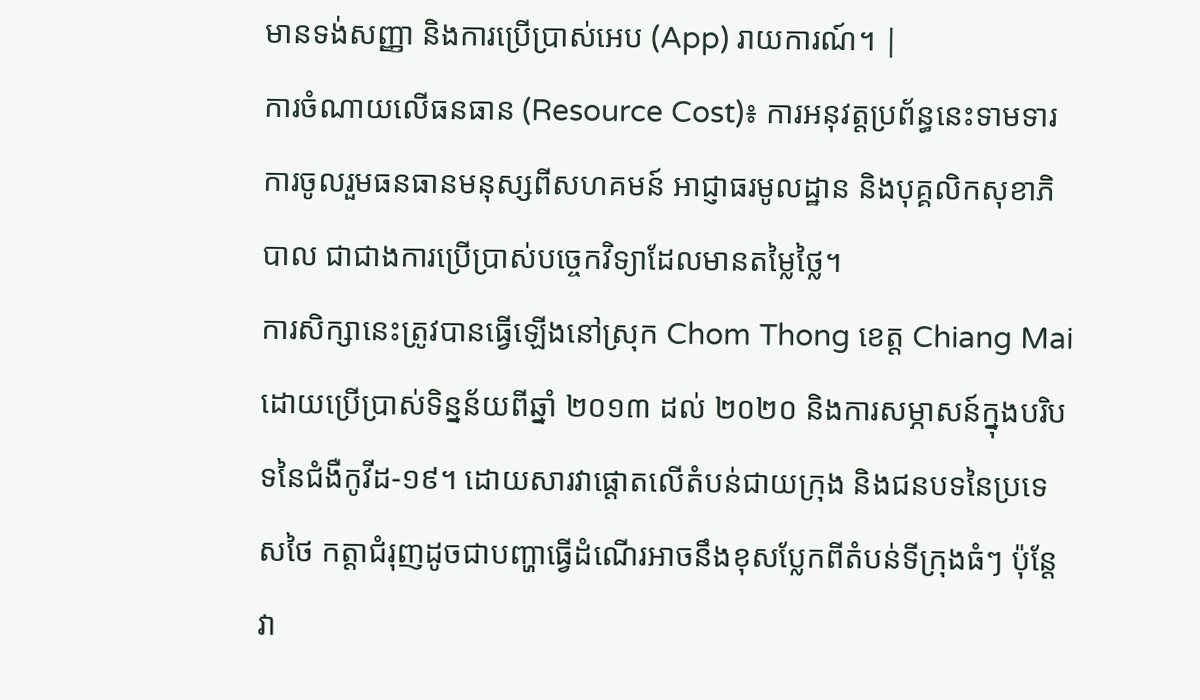មានទង់សញ្ញា និងការប្រើប្រាស់អេប (App) រាយការណ៍។ |
ការចំណាយលើធនធាន (Resource Cost)៖ ការអនុវត្តប្រព័ន្ធនេះទាមទារការចូលរួមធនធានមនុស្សពីសហគមន៍ អាជ្ញាធរមូលដ្ឋាន និងបុគ្គលិកសុខាភិបាល ជាជាងការប្រើប្រាស់បច្ចេកវិទ្យាដែលមានតម្លៃថ្លៃ។
ការសិក្សានេះត្រូវបានធ្វើឡើងនៅស្រុក Chom Thong ខេត្ត Chiang Mai ដោយប្រើប្រាស់ទិន្នន័យពីឆ្នាំ ២០១៣ ដល់ ២០២០ និងការសម្ភាសន៍ក្នុងបរិបទនៃជំងឺកូវីដ-១៩។ ដោយសារវាផ្តោតលើតំបន់ជាយក្រុង និងជនបទនៃប្រទេសថៃ កត្តាជំរុញដូចជាបញ្ហាធ្វើដំណើរអាចនឹងខុសប្លែកពីតំបន់ទីក្រុងធំៗ ប៉ុន្តែវា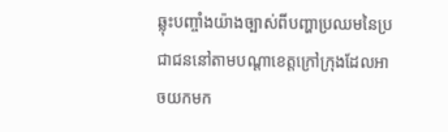ឆ្លុះបញ្ចាំងយ៉ាងច្បាស់ពីបញ្ហាប្រឈមនៃប្រជាជននៅតាមបណ្តាខេត្តក្រៅក្រុងដែលអាចយកមក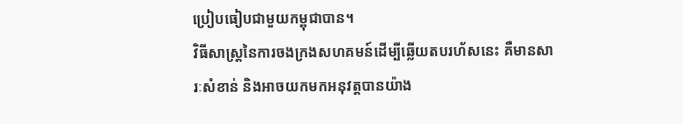ប្រៀបធៀបជាមួយកម្ពុជាបាន។
វិធីសាស្ត្រនៃការចងក្រងសហគមន៍ដើម្បីឆ្លើយតបរហ័សនេះ គឺមានសារៈសំខាន់ និងអាចយកមកអនុវត្តបានយ៉ាង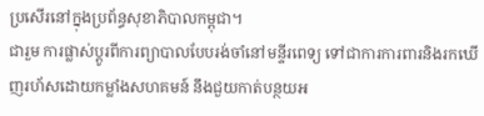ប្រសើរនៅក្នុងប្រព័ន្ធសុខាភិបាលកម្ពុជា។
ជារួម ការផ្លាស់ប្តូរពីការព្យាបាលបែបរង់ចាំនៅមន្ទីរពេទ្យ ទៅជាការការពារនិងរកឃើញរហ័សដោយកម្លាំងសហគមន៍ នឹងជួយកាត់បន្ថយអ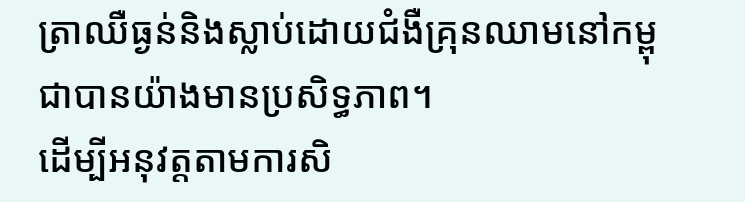ត្រាឈឺធ្ងន់និងស្លាប់ដោយជំងឺគ្រុនឈាមនៅកម្ពុជាបានយ៉ាងមានប្រសិទ្ធភាព។
ដើម្បីអនុវត្តតាមការសិ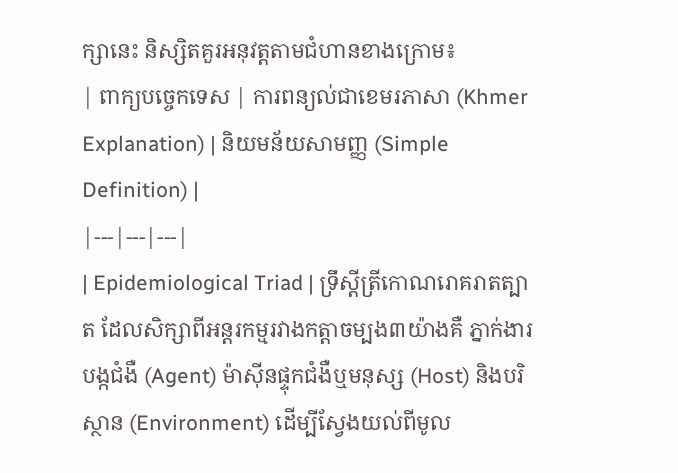ក្សានេះ និស្សិតគួរអនុវត្តតាមជំហានខាងក្រោម៖
| ពាក្យបច្ចេកទេស | ការពន្យល់ជាខេមរភាសា (Khmer Explanation) | និយមន័យសាមញ្ញ (Simple Definition) |
|---|---|---|
| Epidemiological Triad | ទ្រឹស្តីត្រីកោណរោគរាតត្បាត ដែលសិក្សាពីអន្តរកម្មរវាងកត្តាចម្បង៣យ៉ាងគឺ ភ្នាក់ងារបង្កជំងឺ (Agent) ម៉ាស៊ីនផ្ទុកជំងឺឬមនុស្ស (Host) និងបរិស្ថាន (Environment) ដើម្បីស្វែងយល់ពីមូល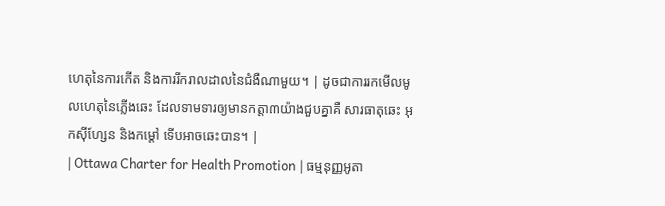ហេតុនៃការកើត និងការរីករាលដាលនៃជំងឺណាមួយ។ | ដូចជាការរកមើលមូលហេតុនៃភ្លើងឆេះ ដែលទាមទារឲ្យមានកត្តា៣យ៉ាងជួបគ្នាគឺ សារធាតុឆេះ អុកស៊ីហ្សែន និងកម្ដៅ ទើបអាចឆេះបាន។ |
| Ottawa Charter for Health Promotion | ធម្មនុញ្ញអូតា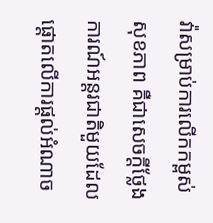វ៉ាសម្រាប់ការលើកកម្ពស់សុខភាព គឺជាសេចក្តីថ្លែងការណ៍អន្តរជាតិមួយដែលផ្តោតលើការផ្តល់អំណាច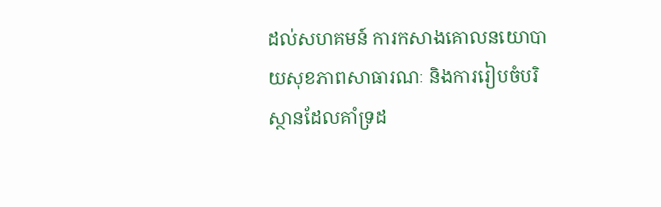ដល់សហគមន៍ ការកសាងគោលនយោបាយសុខភាពសាធារណៈ និងការរៀបចំបរិស្ថានដែលគាំទ្រដ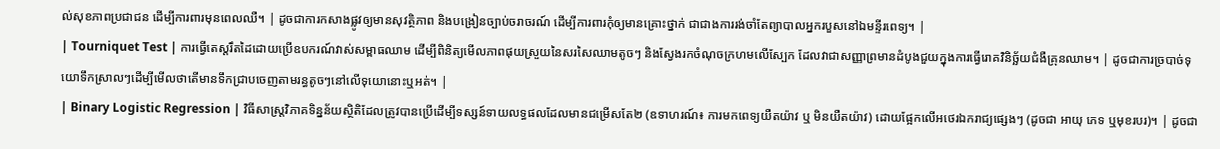ល់សុខភាពប្រជាជន ដើម្បីការពារមុនពេលឈឺ។ | ដូចជាការកសាងផ្លូវឲ្យមានសុវត្ថិភាព និងបង្រៀនច្បាប់ចរាចរណ៍ ដើម្បីការពារកុំឲ្យមានគ្រោះថ្នាក់ ជាជាងការរង់ចាំតែព្យាបាលអ្នករបួសនៅឯមន្ទីរពេទ្យ។ |
| Tourniquet Test | ការធ្វើតេស្តរឹតដៃដោយប្រើឧបករណ៍វាស់សម្ពាធឈាម ដើម្បីពិនិត្យមើលភាពផុយស្រួយនៃសរសៃឈាមតូចៗ និងស្វែងរកចំណុចក្រហមលើស្បែក ដែលវាជាសញ្ញាព្រមានដំបូងជួយក្នុងការធ្វើរោគវិនិច្ឆ័យជំងឺគ្រុនឈាម។ | ដូចជាការច្របាច់ទុយោទឹកស្រាលៗដើម្បីមើលថាតើមានទឹកជ្រាបចេញតាមរន្ធតូចៗនៅលើទុយោនោះឬអត់។ |
| Binary Logistic Regression | វិធីសាស្ត្រវិភាគទិន្នន័យស្ថិតិដែលត្រូវបានប្រើដើម្បីទស្សន៍ទាយលទ្ធផលដែលមានជម្រើសតែ២ (ឧទាហរណ៍៖ ការមកពេទ្យយឺតយ៉ាវ ឬ មិនយឺតយ៉ាវ) ដោយផ្អែកលើអថេរឯករាជ្យផ្សេងៗ (ដូចជា អាយុ ភេទ ឬមុខរបរ)។ | ដូចជា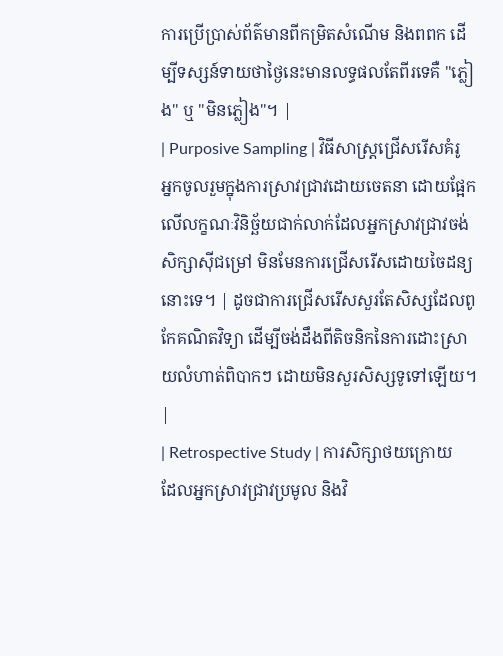ការប្រើប្រាស់ព័ត៌មានពីកម្រិតសំណើម និងពពក ដើម្បីទស្សន៍ទាយថាថ្ងៃនេះមានលទ្ធផលតែពីរទេគឺ "ភ្លៀង" ឬ "មិនភ្លៀង"។ |
| Purposive Sampling | វិធីសាស្ត្រជ្រើសរើសគំរូអ្នកចូលរួមក្នុងការស្រាវជ្រាវដោយចេតនា ដោយផ្អែកលើលក្ខណៈវិនិច្ឆ័យជាក់លាក់ដែលអ្នកស្រាវជ្រាវចង់សិក្សាស៊ីជម្រៅ មិនមែនការជ្រើសរើសដោយចៃដន្យនោះទេ។ | ដូចជាការជ្រើសរើសសួរតែសិស្សដែលពូកែគណិតវិទ្យា ដើម្បីចង់ដឹងពីតិចនិកនៃការដោះស្រាយលំហាត់ពិបាកៗ ដោយមិនសួរសិស្សទូទៅឡើយ។ |
| Retrospective Study | ការសិក្សាថយក្រោយ ដែលអ្នកស្រាវជ្រាវប្រមូល និងវិ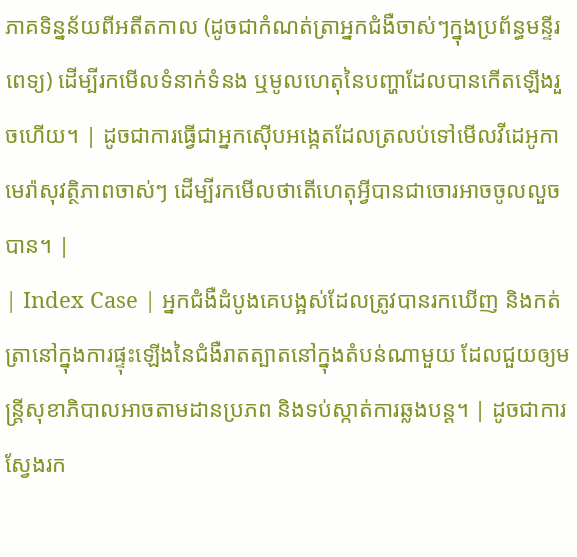ភាគទិន្នន័យពីអតីតកាល (ដូចជាកំណត់ត្រាអ្នកជំងឺចាស់ៗក្នុងប្រព័ន្ធមន្ទីរពេទ្យ) ដើម្បីរកមើលទំនាក់ទំនង ឬមូលហេតុនៃបញ្ហាដែលបានកើតឡើងរួចហើយ។ | ដូចជាការធ្វើជាអ្នកស៊ើបអង្កេតដែលត្រលប់ទៅមើលវីដេអូកាមេរ៉ាសុវត្ថិភាពចាស់ៗ ដើម្បីរកមើលថាតើហេតុអ្វីបានជាចោរអាចចូលលួចបាន។ |
| Index Case | អ្នកជំងឺដំបូងគេបង្អស់ដែលត្រូវបានរកឃើញ និងកត់ត្រានៅក្នុងការផ្ទុះឡើងនៃជំងឺរាតត្បាតនៅក្នុងតំបន់ណាមួយ ដែលជួយឲ្យមន្ត្រីសុខាភិបាលអាចតាមដានប្រភព និងទប់ស្កាត់ការឆ្លងបន្ត។ | ដូចជាការស្វែងរក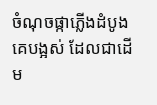ចំណុចផ្កាភ្លើងដំបូងគេបង្អស់ ដែលជាដើម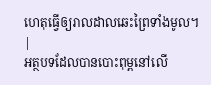ហេតុធ្វើឲ្យរាលដាលឆេះព្រៃទាំងមូល។ |
អត្ថបទដែលបានបោះពុម្ពនៅលើ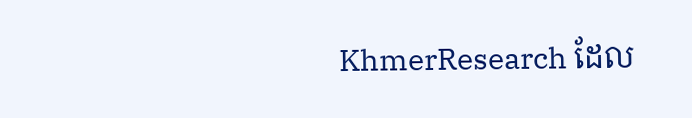KhmerResearch ដែល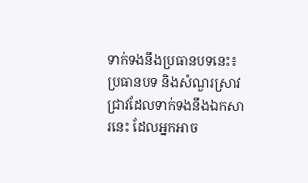ទាក់ទងនឹងប្រធានបទនេះ៖
ប្រធានបទ និងសំណួរស្រាវជ្រាវដែលទាក់ទងនឹងឯកសារនេះ ដែលអ្នកអាច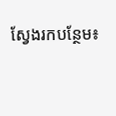ស្វែងរកបន្ថែម៖